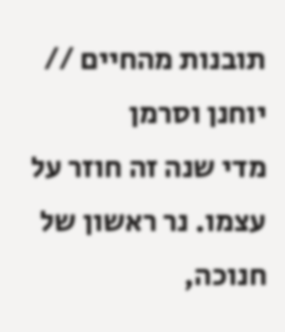תובנות מהחיים // יוחנן וסרמן
מדי שנה זה חוזר על עצמו. נר ראשון של חנוכה,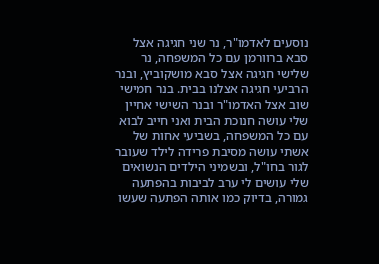נוסעים לאדמו"ר, נר שני חגיגה אצל סבא ברוורמן עם כל המשפחה, נר שלישי חגיגה אצל סבא מושקוביץ, ובנר הרביעי חגיגה אצלנו בבית. בנר חמישי שוב אצל האדמו"ר ובנר השישי אחיין שלי עושה חנוכת הבית ואני חייב לבוא עם כל המשפחה, בשביעי אחות של אשתי עושה מסיבת פרידה לילד שעובר לגור בחו"ל, ובשמיני הילדים הנשואים שלי עושים לי ערב לביבות בהפתעה גמורה, בדיוק כמו אותה הפתעה שעשו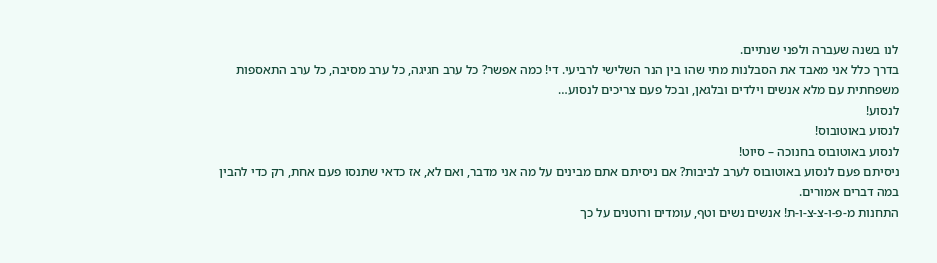לנו בשנה שעברה ולפני שנתיים.
בדרך כלל אני מאבד את הסבלנות מתי שהו בין הנר השלישי לרביעי. די! כמה אפשר? כל ערב חגיגה, כל ערב מסיבה, כל ערב התאספות משפחתית עם מלא אנשים וילדים ובלגאן, ובכל פעם צריכים לנסוע…
לנסוע!
לנסוע באוטובוס!
לנסוע באוטובוס בחנוכה – סיוט!
ניסיתם פעם לנסוע באוטובוס לערב לביבות? אם ניסיתם אתם מבינים על מה אני מדבר, ואם לא, אז כדאי שתנסו פעם אחת, רק כדי להבין במה דברים אמורים.
התחנות מ-פ-ו-צ-צ-ו-ת! אנשים נשים וטף, עומדים ורוטנים על כך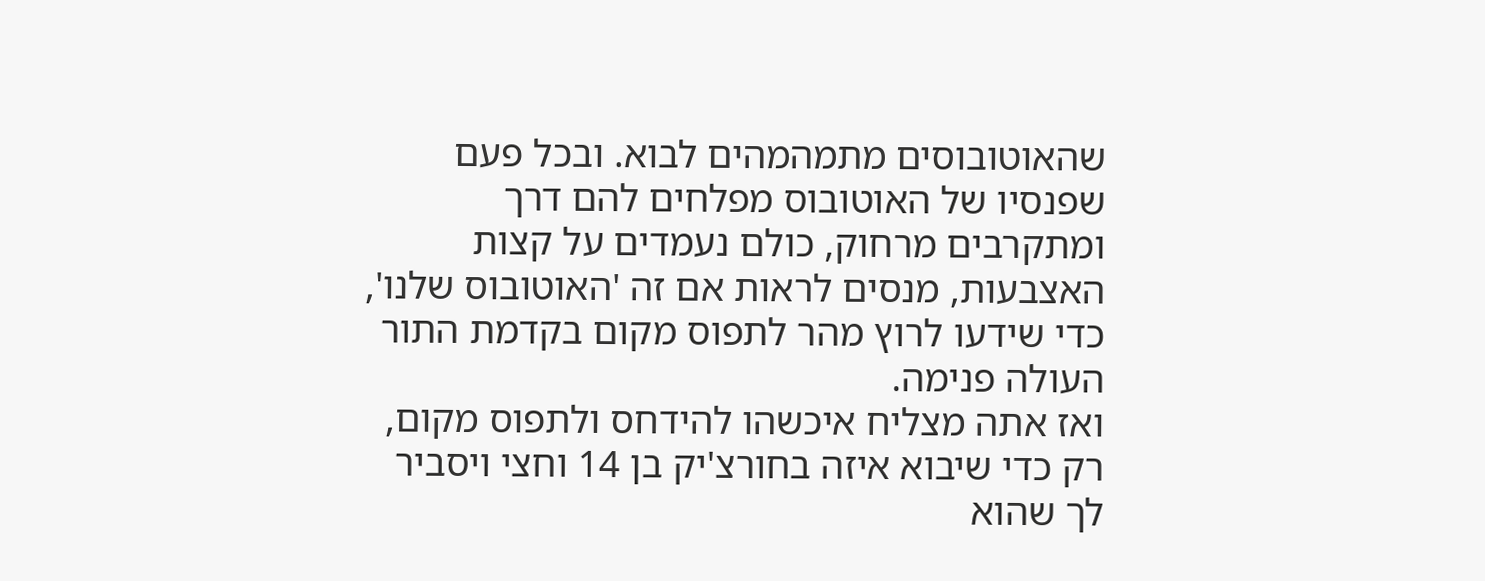שהאוטובוסים מתמהמהים לבוא. ובכל פעם שפנסיו של האוטובוס מפלחים להם דרך ומתקרבים מרחוק, כולם נעמדים על קצות האצבעות, מנסים לראות אם זה 'האוטובוס שלנו', כדי שידעו לרוץ מהר לתפוס מקום בקדמת התור העולה פנימה.
ואז אתה מצליח איכשהו להידחס ולתפוס מקום, רק כדי שיבוא איזה בחורצ'יק בן 14 וחצי ויסביר לך שהוא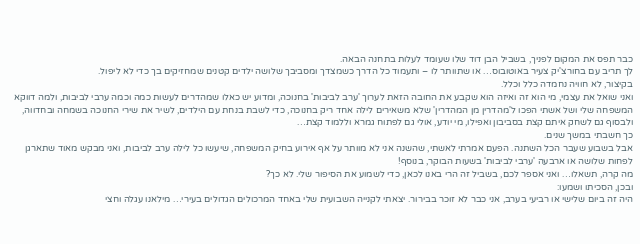כבר תפס את המקום לפניך, בשביל הבן דוד שלו שעומד לעלות בתחנה הבאה.
לך תריב עם בחורצ'יק צעיר באוטובוס… או שתוותר לו – ותעמוד כל הדרך כשמצדך ומסביבך שלושה ילדים קטנים שמחזיקים בך כדי לא ליפול.
בקיצור, לא חוויה נחמדה כלל וכלל.
ואני שואל את עצמי, מי הוא זה ואיזה הוא שקבע את החובה הזאת לערוך 'ערב לביבות' בחנוכה, ומדוע יש כאלו שמהדרים לעשות כמה וכמה ערבי לביבות, ולמה דווקא המשפחה שלי ושל אשתי הפכו ל'מהדרין מן המהדרין' שלא משאירים לילה אחד ריק בחנוכה, כדי לשבת בנחת עם הילדים, לשיר את שירי החנוכה בשמחה ובחדווה, ולבסוף גם לשחק איתם קצת בסביבון ואפילו, מי יודע, אולי גם לפתוח גמרא וללמוד קצת…
כך חשבתי במשך שנים.
אבל בשבוע שעבר הכל השתנה. הפעם אמרתי לאשתי, שהשנה אני לא מוותר על אף אירוע בחיק המשפחה, שיעשו כל לילה ערב לביבות, ואני מבקש מאוד שתארגן לפחות שלושה או ארבעה 'ערבי לביבות' בשעות הבוקר, בנוסף!
מה קרה, תשאלו… ואני אספר לכם, בשביל זה הרי באנו לכאן, כדי לשמוע את הסיפור שלי. לא כך?
ובכן, הסכיתו ושמעו:
היה זה ביום שלישי או רביעי בערב, אני כבר לא זוכר בבירור. יצאתי לקנייה השבועית שלי באחד המרכולים הגדולים בעירי… מילאנו עגלה וחצי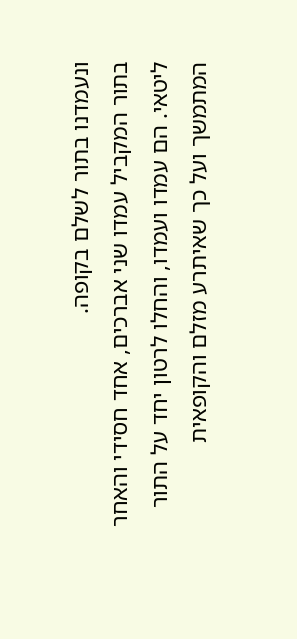ונעמדנו בתור לשלם בקופה.
בתור המקביל עמדו שני אברכים, אחד חסידי והאחר ליטאי. הם עמדו ועמדו, והחלו לרטון יחד על התור המתמשך ועל כך שאיתרע מזלם והקופאית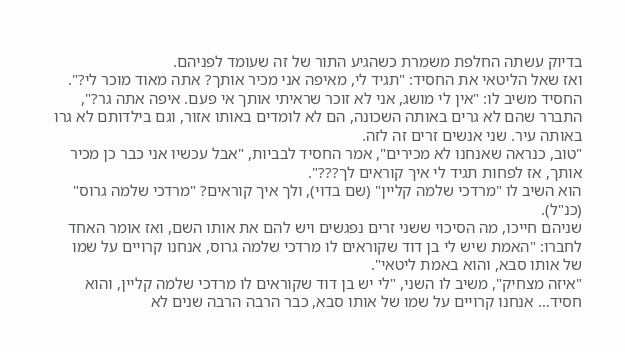בדיוק עשתה החלפת משמרת כשהגיע התור של זה שעומד לפניהם.
ואז שאל הליטאי את החסיד: "תגיד לי, מאיפה אני מכיר אותך? אתה מאוד מוכר לי?".
החסיד משיב לו: "אין לי מושג, אני לא זוכר שראיתי אותך אי פעם. איפה אתה גר?", התברר שהם לא גרים באותה השכונה, הם לא לומדים באותו אזור, וגם בילדותם לא גרו באותה עיר. שני אנשים זרים זה לזה.
"טוב, כנראה שאנחנו לא מכירים", אמר החסיד לבביות, "אבל עכשיו אני כבר כן מכיר אותך, אז לפחות תגיד לי איך קוראים לך???".
הוא השיב לו "מרדכי שלמה קליין" (שם בדוי), ולך איך קוראים? "מרדכי שלמה גרוס" (כנ"ל).
שניהם חייכו, מה הסיכוי ששני זרים נפגשים ויש להם את אותו השם, ואז אומר האחד לחברו: "האמת שיש לי בן דוד שקוראים לו מרדכי שלמה גרוס, אנחנו קרויים על שמו של אותו סבא, והוא באמת ליטאי".
"איזה מצחיק", משיב לו השני, "לי יש בן דוד שקוראים לו מרדכי שלמה קליין, והוא חסיד… אנחנו קרויים על שמו של אותו סבא, כבר הרבה הרבה שנים לא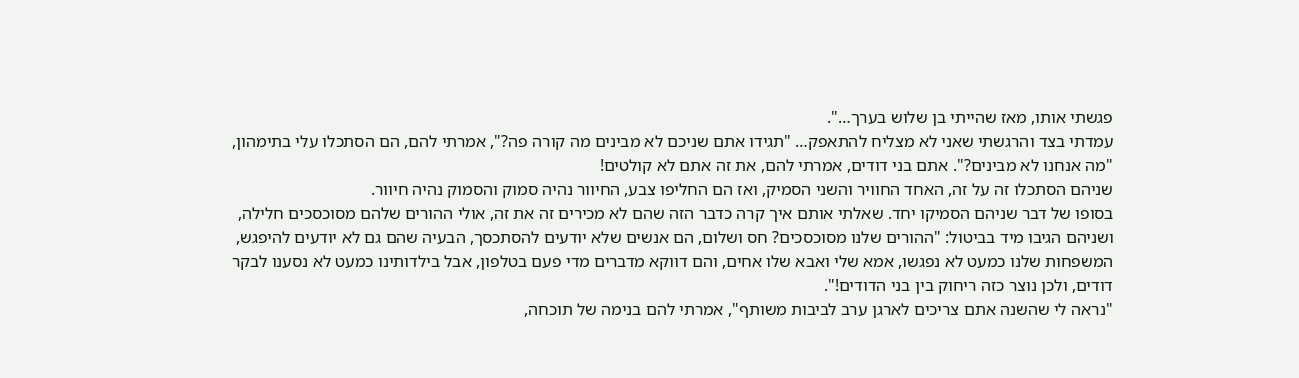פגשתי אותו, מאז שהייתי בן שלוש בערך…".
עמדתי בצד והרגשתי שאני לא מצליח להתאפק… "תגידו אתם שניכם לא מבינים מה קורה פה?", אמרתי להם, הם הסתכלו עלי בתימהון, "מה אנחנו לא מבינים?". אתם בני דודים, אמרתי להם, את זה אתם לא קולטים!
שניהם הסתכלו זה על זה, האחד החוויר והשני הסמיק, ואז הם החליפו צבע, החיוור נהיה סמוק והסמוק נהיה חיוור.
בסופו של דבר שניהם הסמיקו יחד. שאלתי אותם איך קרה כדבר הזה שהם לא מכירים זה את זה, אולי ההורים שלהם מסוכסכים חלילה, ושניהם הגיבו מיד בביטול: "ההורים שלנו מסוכסכים? חס ושלום, הם אנשים שלא יודעים להסתכסך, הבעיה שהם גם לא יודעים להיפגש, המשפחות שלנו כמעט לא נפגשו, אמא שלי ואבא שלו אחים, והם דווקא מדברים מדי פעם בטלפון, אבל בילדותינו כמעט לא נסענו לבקר דודים, ולכן נוצר כזה ריחוק בין בני הדודים!".
"נראה לי שהשנה אתם צריכים לארגן ערב לביבות משותף", אמרתי להם בנימה של תוכחה,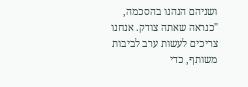ושניהם הנהנו בהסכמה, "כנראה שאתה צודק. אנחנו צריכים לעשות ערב לביבות משותף, כדי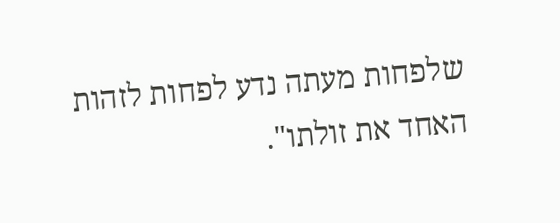שלפחות מעתה נדע לפחות לזהות האחד את זולתו".